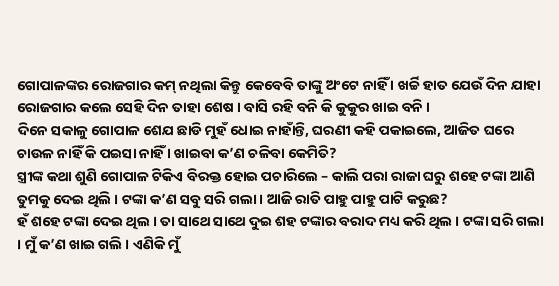ଗୋପାଳଙ୍କର ରୋଜଗାର କମ୍ ନଥିଲା କିନ୍ତୁ କେବେବି ତାଙ୍କୁ ଅଂଟେ ନାହିଁ । ଖର୍ଚ୍ଚି ହାତ ଯେଉଁ ଦିନ ଯାହା ରୋଜଗାର କଲେ ସେହି ଦିନ ତାହା ଶେଷ । ବାସି ରହି ବନି କି କୁକୁର ଖାଇ ବନି ।
ଦିନେ ସକାଳୁ ଗୋପାଳ ଶେଯ ଛାଡି ମୁହଁ ଧୋଇ ନାହାଁନ୍ତି, ଘରଣୀ କହି ପକାଇଲେ, ଆଜିତ ଘରେ ଚାଉଳ ନାହିଁ କି ପଇସା ନାହିଁ । ଖାଇବା କ’ଣ ଚଳିବା କେମିତି?
ସ୍ତ୍ରୀଙ୍କ କଥା ଶୁଣି ଗୋପାଳ ଟିକିଏ ବିରକ୍ତ ହୋଇ ପଚାରିଲେ – କାଲି ପରା ରାଜା ଘରୁ ଶହେ ଟଙ୍କା ଆଣି ତୁମକୁ ଦେଇ ଥିଲି । ଟଙ୍କା କ’ଣ ସବୁ ସରି ଗଲା । ଆଜି ରାତି ପାହୁ ପାହୁ ପାଟି କରୁଛ?
ହଁ ଶହେ ଟଙ୍କା ଦେଇ ଥିଲ । ତା ସାଥେ ସାଥେ ଦୁଇ ଶହ ଟଙ୍କାର ବରାଦ ମଧ୍ୟ କରି ଥିଲ । ଟଙ୍କା ସରି ଗଲା । ମୁଁ କ’ଣ ଖାଇ ଗଲି । ଏଣିକି ମୁଁ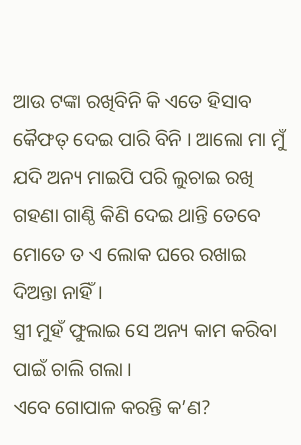ଆଉ ଟଙ୍କା ରଖିବିନି କି ଏତେ ହିସାବ କୈଫତ୍ ଦେଇ ପାରି ବିନି । ଆଲୋ ମା ମୁଁ ଯଦି ଅନ୍ୟ ମାଇପି ପରି ଲୁଚାଇ ରଖି ଗହଣା ଗାଣ୍ଠି କିଣି ଦେଇ ଥାନ୍ତି ତେବେ ମୋତେ ତ ଏ ଲୋକ ଘରେ ରଖାଇ ଦିଅନ୍ତା ନାହିଁ ।
ସ୍ତ୍ରୀ ମୁହଁ ଫୁଲାଇ ସେ ଅନ୍ୟ କାମ କରିବା ପାଇଁ ଚାଲି ଗଲା ।
ଏବେ ଗୋପାଳ କରନ୍ତି କ’ଣ?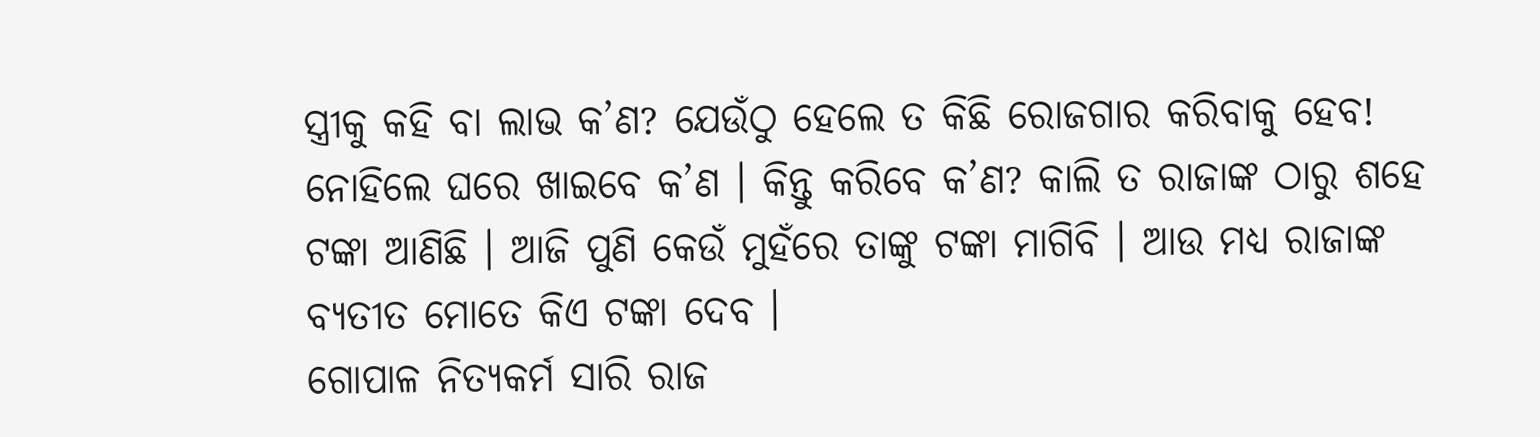ସ୍ତ୍ରୀକୁ କହି ବା ଲାଭ କ’ଣ? ଯେଉଁଠୁ ହେଲେ ତ କିଛି ରୋଜଗାର କରିବାକୁ ହେବ! ନୋହିଲେ ଘରେ ଖାଇବେ କ’ଣ । କିନ୍ତୁ କରିବେ କ’ଣ? କାଲି ତ ରାଜାଙ୍କ ଠାରୁ ଶହେ ଟଙ୍କା ଆଣିଛି । ଆଜି ପୁଣି କେଉଁ ମୁହଁରେ ତାଙ୍କୁ ଟଙ୍କା ମାଗିବି । ଆଉ ମଧ୍ୟ ରାଜାଙ୍କ ବ୍ୟତୀତ ମୋତେ କିଏ ଟଙ୍କା ଦେବ ।
ଗୋପାଳ ନିତ୍ୟକର୍ମ ସାରି ରାଜ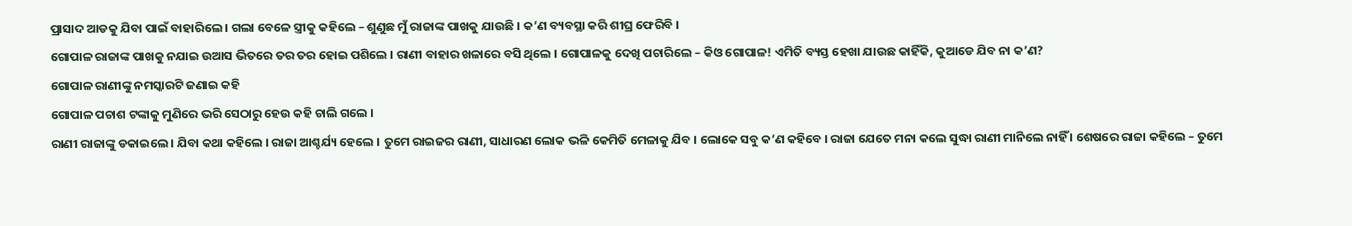ପ୍ରାସାଦ ଆଡକୁ ଯିବା ପାଇଁ ବାହାରିଲେ । ଗଲା ବେଳେ ସ୍ତ୍ରୀକୁ କହିଲେ – ଶୁଣୁଛ ମୁଁ ରାଜାଙ୍କ ପାଖକୁ ଯାଉଛି । କ’ଣ ବ୍ୟବସ୍ଥା କରି ଶୀଘ୍ର ଫେରିବି ।
ଗୋପାଳ ରାଜାଙ୍କ ପାଖକୁ ନଯାଇ ଉଆସ ଭିତରେ ତର ତର ହୋଇ ପଶିଲେ । ରାଣୀ ବାହାର ଖଳାରେ ବସି ଥିଲେ । ଗୋପାଳକୁ ଦେଖି ପଚାରିଲେ – କିଓ ଗୋପାଳ! ଏମିତି ବ୍ୟସ୍ତ ହେଖା ଯାଉଛ କାହିଁକି, କୁଆଡେ ଯିବ ନା କ’ଣ?
ଗୋପାଳ ରାଣୀଙ୍କୁ ନମସ୍କାରଟି ଜଣାଇ କହି
ଗୋପାଳ ପଚାଶ ଟଙ୍କାକୁ ମୁଣିରେ ଭରି ସେଠାରୁ ହେଉ କହି ଚାଲି ଗଲେ ।
ରାଣୀ ରାଜାଙ୍କୁ ଡକାଇଲେ । ଯିବା କଥା କହିଲେ । ରାଜା ଆଶ୍ଚର୍ଯ୍ୟ ହେଲେ । ତୁମେ ରାଇଜର ରାଣୀ, ସାଧାରଣ ଲୋକ ଭଳି କେମିତି ମେଳାକୁ ଯିବ । ଲୋକେ ସବୁ କ’ଣ କହିବେ । ରାଜା ଯେତେ ମନା କଲେ ସୁଦ୍ଧା ରାଣୀ ମାନିଲେ ନାହିଁ । ଶେଷରେ ରାଜା କହିଲେ – ତୁମେ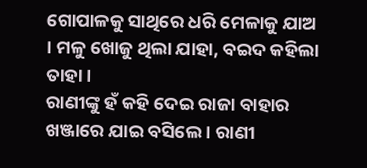ଗୋପାଳକୁ ସାଥିରେ ଧରି ମେଳାକୁ ଯାଅ । ମଳୁ ଖୋଜୁ ଥିଲା ଯାହା, ବଇଦ କହିଲା ତାହା ।
ରାଣୀଙ୍କୁ ହଁ କହି ଦେଇ ରାଜା ବାହାର ଖଞ୍ଜାରେ ଯାଇ ବସିଲେ । ରାଣୀ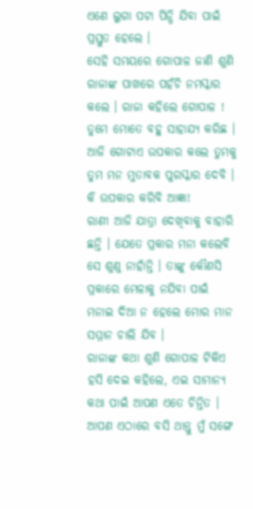ଏଣେ ଲୁଗା ପଟା ପିନ୍ଧି ଯିବା ପାଇଁ ପ୍ରସ୍ତୁତ ହେଲେ ।
ସେହି ସମୟରେ ଗୋପାଳ ଜାଣି ଶୁଣି ରାଜାଙ୍କ ପାଖରେ ପହଁଚି ନମସ୍କାର କଲେ । ରାଜା କହିଲେ ଗୋପାଳ ! ତୁମେ ମୋତେ ବହୁ ସାହାଯ୍ୟ କରିଛ । ଆଜି ଗୋଟାଏ ଉପକାର କଲେ ତୁମକୁ ତୁମ ମନ ମୁତାବକ ପୁରସ୍କାର ଦେବି ।
କି ଉପକାର କରିବି ଆଜ୍ଞା!
ରାଣୀ ଆଜି ଯାତ୍ରା ଦେଖିବାକୁ ବାହାରି ଛନ୍ତି । ଯେତେ ପ୍ରକାର ମନା କଲେବି ସେ ଶୁଣୁ ନାହାଁନ୍ତି । ତାଙ୍କୁ କୌଣସି ପ୍ରକାରେ ମେଳାକୁ ନଯିବା ପାଇଁ ମନାଇ ଦିଆ ନ ହେଲେ ମୋର ମାନ ସମ୍ମାନ ଚାଲି ଯିବ ।
ରାଜାଙ୍କ କଥା ଶୁଣି ଗୋପାଳ ଟିକିଏ ହସି ଦେଇ କହିଲେ, ଏଇ ସାମାନ୍ୟ କଥା ପାଇଁ ଆପଣ ଏତେ ଚିନ୍ତିତ । ଆପଣ ଏଠାରେ ବସି ଥାନ୍ତୁ ମୁଁ ସଙ୍ଗେ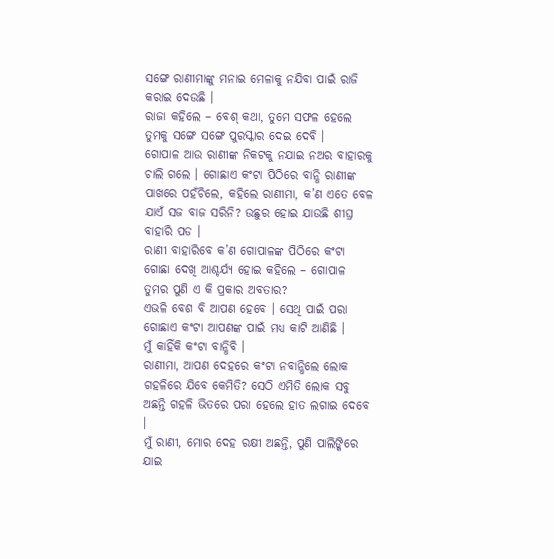ସଙ୍ଗେ ରାଣୀମାଙ୍କୁ ମନାଇ ମେଳାକୁ ନଯିବା ପାଇଁ ରାଜି କରାଇ ଦେଉଛି ।
ରାଜା କହିଲେ – ବେଶ୍ କଥା, ତୁମେ ସଫଳ ହେଲେ ତୁମକୁ ସଙ୍ଗେ ସଙ୍ଗେ ପୁରସ୍କାର ଦେଇ ଦେବି ।
ଗୋପାଳ ଆଉ ରାଣୀଙ୍କ ନିକଟକୁ ନଯାଇ ନଅର ବାହାରକୁ ଚାଲି ଗଲେ । ଗୋଛାଏ କଂଟା ପିଠିରେ ବାନ୍ଧି ରାଣୀଙ୍କ ପାଖରେ ପହଁଚିଲେ, କହିଲେ ରାଣୀମା, କ’ଣ ଏତେ ବେଳ ଯାଏଁ ସଜ ବାଜ ସରିନି? ଉଛୁର ହୋଇ ଯାଉଛି ଶୀଘ୍ର ବାହାରି ପଡ ।
ରାଣୀ ବାହାରିବେ କ’ଣ ଗୋପାଳଙ୍କ ପିଠିରେ କଂଟା ଗୋଛା ଦେଖି ଆଶ୍ଚର୍ଯ୍ୟ ହୋଇ କହିଲେ – ଗୋପାଳ ତୁମର ପୁଣି ଏ କି ପ୍ରକାର ଅବତାର?
ଏଭଳି ବେଶ ବି ଆପଣ ହେବେ । ସେଥି ପାଇଁ ପରା ଗୋଛାଏ କଂଟା ଆପଣଙ୍କ ପାଇଁ ମଧ୍ୟ କାଟି ଆଣିଛି ।
ମୁଁ କାହିଁକି କଂଟା ବାନ୍ଧିବି ।
ରାଣୀମା, ଆପଣ ଦେହରେ କଂଟା ନବାନ୍ଧିଲେ ଲୋକ ଗହଳିରେ ଯିବେ କେମିତି? ସେଠି ଏମିତି ଲୋକ ସବୁ ଅଛନ୍ତି ଗହଳି ଭିତରେ ପରା ହେଲେ ହାତ ଲଗାଇ ଦେବେ ।
ମୁଁ ରାଣୀ, ମୋର ଦେହ ରକ୍ଷୀ ଅଛନ୍ତି, ପୁଣି ପାଲିଙ୍କିରେ ଯାଇ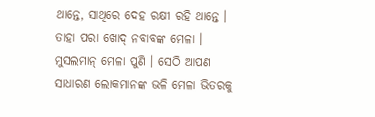ଥାନ୍ତେ, ସାଥିରେ ଦେହ ରକ୍ଷୀ ରହି ଥାନ୍ତେ । ତାହା ପରା ଖୋଦ୍ ନବାବଙ୍କ ମେଳା । ମୁସଲମାନ୍ ମେଳା ପୁଣି । ସେଠି ଆପଣ ସାଧାରଣ ଲୋକମାନଙ୍କ ଭଳି ମେଳା ଭିତରକୁ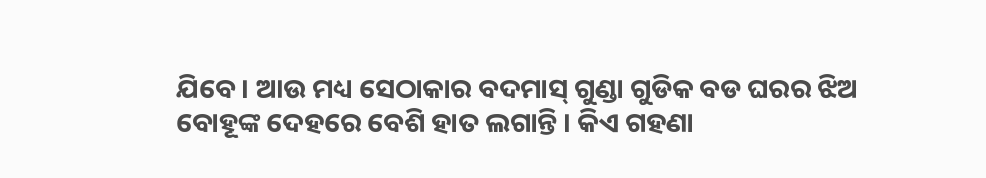ଯିବେ । ଆଉ ମଧ୍ୟ ସେଠାକାର ବଦମାସ୍ ଗୁଣ୍ଡା ଗୁଡିକ ବଡ ଘରର ଝିଅ ବୋହୂଙ୍କ ଦେହରେ ବେଶି ହାତ ଲଗାନ୍ତି । କିଏ ଗହଣା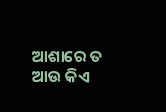ଆଶାରେ ତ ଆଉ କିଏ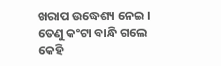ଖରାପ ଉଦ୍ଧେଶ୍ୟ ନେଇ । ତେଣୁ କଂଟା ବାନ୍ଧି ଗଲେ କେହି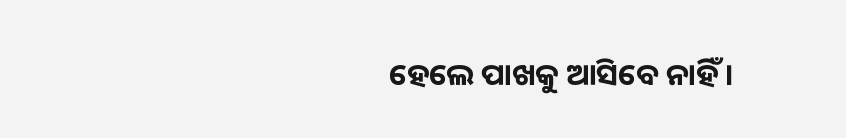ହେଲେ ପାଖକୁ ଆସିବେ ନାହିଁ ।